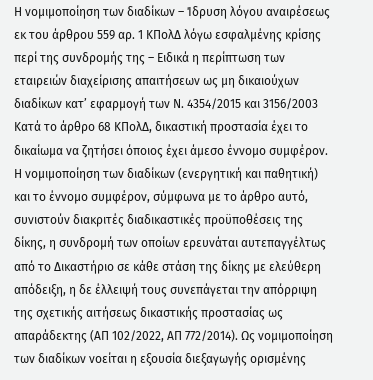Η νομιμοποίηση των διαδίκων – Ίδρυση λόγου αναιρέσεως εκ του άρθρου 559 αρ. 1 ΚΠολΔ λόγω εσφαλμένης κρίσης περί της συνδρομής της – Ειδικά η περίπτωση των εταιρειών διαχείρισης απαιτήσεων ως μη δικαιούχων διαδίκων κατ’ εφαρμογή των Ν. 4354/2015 και 3156/2003
Κατά το άρθρο 68 ΚΠολΔ, δικαστική προστασία έχει το δικαίωμα να ζητήσει όποιος έχει άμεσο έννομο συμφέρον. Η νομιμοποίηση των διαδίκων (ενεργητική και παθητική) και το έννομο συμφέρον, σύμφωνα με το άρθρο αυτό, συνιστούν διακριτές διαδικαστικές προϋποθέσεις της δίκης, η συνδρομή των οποίων ερευνάται αυτεπαγγέλτως από το Δικαστήριο σε κάθε στάση της δίκης με ελεύθερη απόδειξη, η δε έλλειψή τους συνεπάγεται την απόρριψη της σχετικής αιτήσεως δικαστικής προστασίας ως απαράδεκτης (ΑΠ 102/2022, ΑΠ 772/2014). Ως νομιμοποίηση των διαδίκων νοείται η εξουσία διεξαγωγής ορισμένης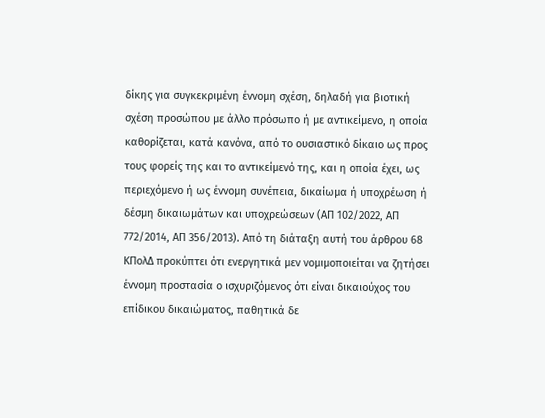δίκης για συγκεκριμένη έννομη σχέση, δηλαδή για βιοτική σχέση προσώπου με άλλο πρόσωπο ή με αντικείμενο, η οποία καθορίζεται, κατά κανόνα, από το ουσιαστικό δίκαιο ως προς τους φορείς της και το αντικείμενό της, και η οποία έχει, ως περιεχόμενο ή ως έννομη συνέπεια, δικαίωμα ή υποχρέωση ή δέσμη δικαιωμάτων και υποχρεώσεων (ΑΠ 102/2022, ΑΠ 772/2014, ΑΠ 356/2013). Από τη διάταξη αυτή του άρθρου 68 ΚΠολΔ προκύπτει ότι ενεργητικά μεν νομιμοποιείται να ζητήσει έννομη προστασία ο ισχυριζόμενος ότι είναι δικαιούχος του επίδικου δικαιώματος, παθητικά δε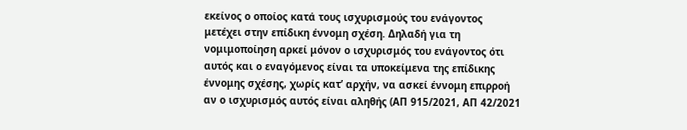εκείνος ο οποίος κατά τους ισχυρισμούς του ενάγοντος μετέχει στην επίδικη έννομη σχέση. Δηλαδή για τη νομιμοποίηση αρκεί μόνον ο ισχυρισμός του ενάγοντος ότι αυτός και ο εναγόμενος είναι τα υποκείμενα της επίδικης έννομης σχέσης, χωρίς κατ’ αρχήν, να ασκεί έννομη επιρροή αν ο ισχυρισμός αυτός είναι αληθής (ΑΠ 915/2021, ΑΠ 42/2021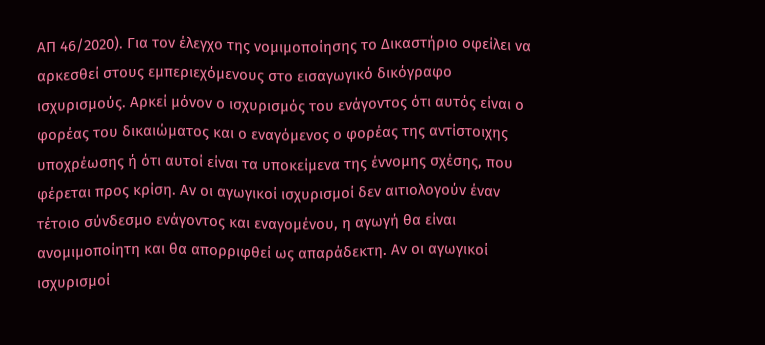ΑΠ 46/2020). Για τον έλεγχο της νομιμοποίησης το Δικαστήριο οφείλει να αρκεσθεί στους εμπεριεχόμενους στο εισαγωγικό δικόγραφο ισχυρισμούς. Αρκεί μόνον ο ισχυρισμός του ενάγοντος ότι αυτός είναι ο φορέας του δικαιώματος και ο εναγόμενος ο φορέας της αντίστοιχης υποχρέωσης ή ότι αυτοί είναι τα υποκείμενα της έννομης σχέσης, που φέρεται προς κρίση. Αν οι αγωγικοί ισχυρισμοί δεν αιτιολογούν έναν τέτοιο σύνδεσμο ενάγοντος και εναγομένου, η αγωγή θα είναι ανομιμοποίητη και θα απορριφθεί ως απαράδεκτη. Αν οι αγωγικοί ισχυρισμοί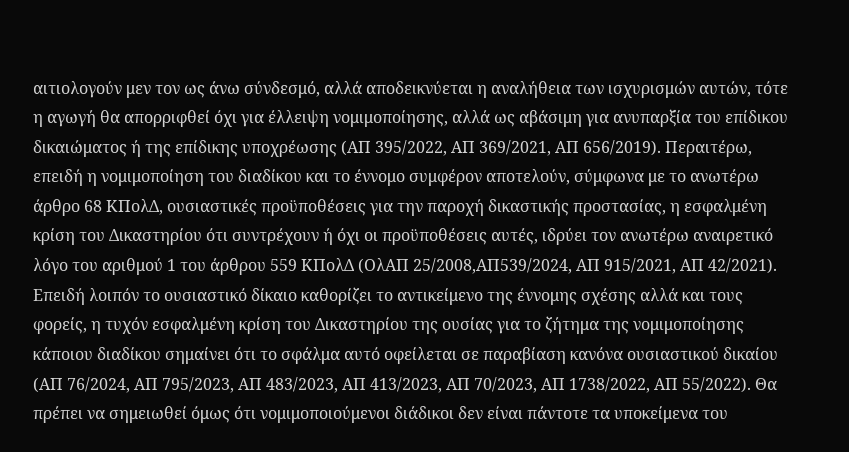αιτιολογούν μεν τον ως άνω σύνδεσμό, αλλά αποδεικνύεται η αναλήθεια των ισχυρισμών αυτών, τότε η αγωγή θα απορριφθεί όχι για έλλειψη νομιμοποίησης, αλλά ως αβάσιμη για ανυπαρξία του επίδικου δικαιώματος ή της επίδικης υποχρέωσης (ΑΠ 395/2022, ΑΠ 369/2021, ΑΠ 656/2019). Περαιτέρω, επειδή η νομιμοποίηση του διαδίκου και το έννομο συμφέρον αποτελούν, σύμφωνα με το ανωτέρω άρθρο 68 ΚΠολΔ, ουσιαστικές προϋποθέσεις για την παροχή δικαστικής προστασίας, η εσφαλμένη κρίση του Δικαστηρίου ότι συντρέχουν ή όχι οι προϋποθέσεις αυτές, ιδρύει τον ανωτέρω αναιρετικό λόγο του αριθμού 1 του άρθρου 559 ΚΠολΔ (ΟλΑΠ 25/2008,ΑΠ539/2024, ΑΠ 915/2021, ΑΠ 42/2021). Επειδή λοιπόν το ουσιαστικό δίκαιο καθορίζει το αντικείμενο της έννομης σχέσης αλλά και τους φορείς, η τυχόν εσφαλμένη κρίση του Δικαστηρίου της ουσίας για το ζήτημα της νομιμοποίησης κάποιου διαδίκου σημαίνει ότι το σφάλμα αυτό οφείλεται σε παραβίαση κανόνα ουσιαστικού δικαίου (ΑΠ 76/2024, ΑΠ 795/2023, ΑΠ 483/2023, ΑΠ 413/2023, ΑΠ 70/2023, ΑΠ 1738/2022, ΑΠ 55/2022). Θα πρέπει να σημειωθεί όμως ότι νομιμοποιούμενοι διάδικοι δεν είναι πάντοτε τα υποκείμενα του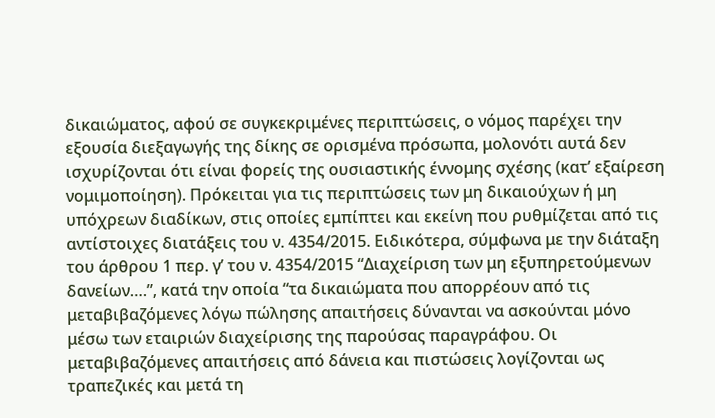δικαιώματος, αφού σε συγκεκριμένες περιπτώσεις, ο νόμος παρέχει την εξουσία διεξαγωγής της δίκης σε ορισμένα πρόσωπα, μολονότι αυτά δεν ισχυρίζονται ότι είναι φορείς της ουσιαστικής έννομης σχέσης (κατ’ εξαίρεση νομιμοποίηση). Πρόκειται για τις περιπτώσεις των μη δικαιούχων ή μη υπόχρεων διαδίκων, στις οποίες εμπίπτει και εκείνη που ρυθμίζεται από τις αντίστοιχες διατάξεις του ν. 4354/2015. Ειδικότερα, σύμφωνα με την διάταξη του άρθρου 1 περ. γ’ του ν. 4354/2015 “Διαχείριση των μη εξυπηρετούμενων δανείων….”, κατά την οποία “τα δικαιώματα που απορρέουν από τις μεταβιβαζόμενες λόγω πώλησης απαιτήσεις δύνανται να ασκούνται μόνο μέσω των εταιριών διαχείρισης της παρούσας παραγράφου. Οι μεταβιβαζόμενες απαιτήσεις από δάνεια και πιστώσεις λογίζονται ως τραπεζικές και μετά τη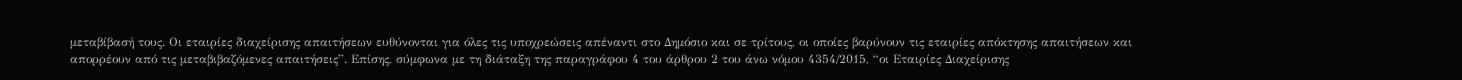μεταβίβασή τους. Οι εταιρίες διαχείρισης απαιτήσεων ευθύνονται για όλες τις υποχρεώσεις απέναντι στο Δημόσιο και σε τρίτους, οι οποίες βαρύνουν τις εταιρίες απόκτησης απαιτήσεων και απορρέουν από τις μεταβιβαζόμενες απαιτήσεις”. Επίσης, σύμφωνα με τη διάταξη της παραγράφου 4 του άρθρου 2 του άνω νόμου 4354/2015, “οι Εταιρίες Διαχείρισης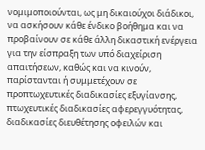νομιμοποιούνται, ως μη δικαιούχοι διάδικοι, να ασκήσουν κάθε ένδικο βοήθημα και να προβαίνουν σε κάθε άλλη δικαστική ενέργεια για την είσπραξη των υπό διαχείριση απαιτήσεων, καθώς και να κινούν, παρίστανται ή συμμετέχουν σε προπτωχευτικές διαδικασίες εξυγίανσης, πτωχευτικές διαδικασίες αφερεγγυότητας, διαδικασίες διευθέτησης οφειλών και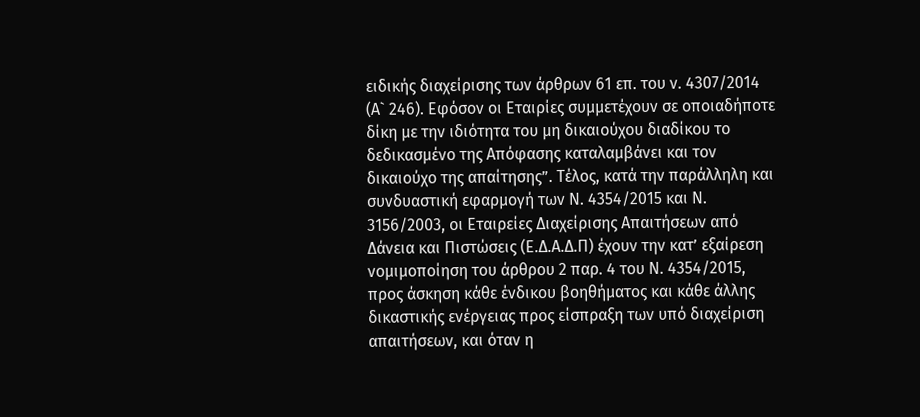ειδικής διαχείρισης των άρθρων 61 επ. του ν. 4307/2014 (Α` 246). Εφόσον οι Εταιρίες συμμετέχουν σε οποιαδήποτε δίκη με την ιδιότητα του μη δικαιούχου διαδίκου το δεδικασμένο της Απόφασης καταλαμβάνει και τον δικαιούχο της απαίτησης”. Τέλος, κατά την παράλληλη και συνδυαστική εφαρμογή των Ν. 4354/2015 και Ν. 3156/2003, οι Εταιρείες Διαχείρισης Απαιτήσεων από Δάνεια και Πιστώσεις (Ε.Δ.Α.Δ.Π) έχουν την κατ’ εξαίρεση νομιμοποίηση του άρθρου 2 παρ. 4 του Ν. 4354/2015, προς άσκηση κάθε ένδικου βοηθήματος και κάθε άλλης δικαστικής ενέργειας προς είσπραξη των υπό διαχείριση απαιτήσεων, και όταν η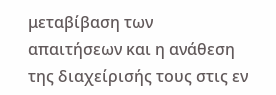μεταβίβαση των απαιτήσεων και η ανάθεση της διαχείρισής τους στις εν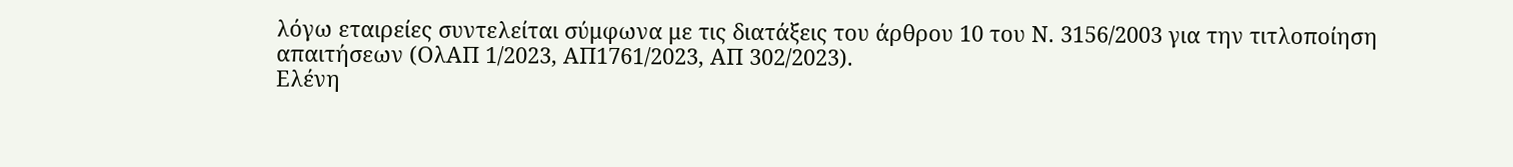λόγω εταιρείες συντελείται σύμφωνα με τις διατάξεις του άρθρου 10 του Ν. 3156/2003 για την τιτλοποίηση απαιτήσεων (ΟλΑΠ 1/2023, ΑΠ1761/2023, ΑΠ 302/2023).
Ελένη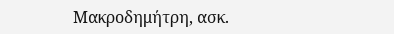Μακροδημήτρη, ασκ.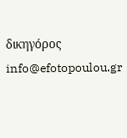δικηγόρος
info@efotopoulou.gr